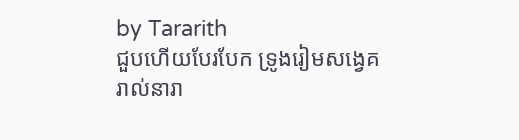by Tararith
ជួបហើយបែរបែក ទ្រូងរៀមសង្វេគ
រាល់នារា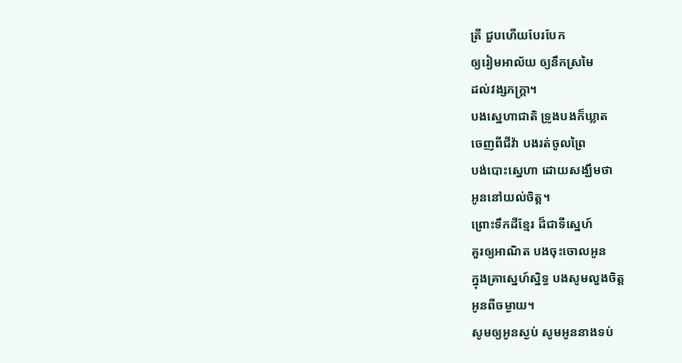ត្រី ជួបហើយបែរបែក
ឲ្យរៀមអាល័យ ឲ្យនឹកស្រមៃ
ដល់វង្សភក្រ្តា។
បងស្នេហាជាតិ ទ្រូងបងក៏ឃ្លាត
ចេញពីជីវ៉ា បងរត់ចូលព្រៃ
បង់បោះស្នេហា ដោយសង្ឃឹមថា
អូននៅយល់ចិត្ត។
ព្រោះទឹកដីខ្មែរ ដ៏ជាទីស្នេហ៍
គួរឲ្យអាណិត បងចុះចោលអូន
ក្នុងគ្រាស្នេហ៍ស្និទ្ធ បងសូមលួងចិត្ត
អូនពីចម្ងាយ។
សូមឲ្យអូនស្ងប់ សូមអូននាងទប់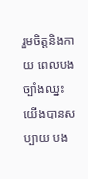រួមចិត្តនិងកាយ ពេលបងច្បាំងឈ្នះ
យើងបានសប្បាយ បង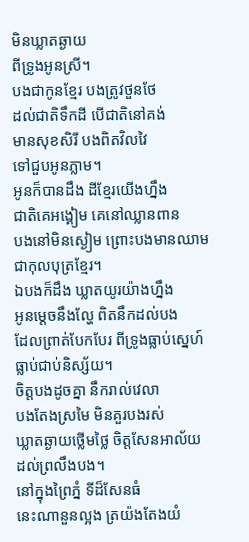មិនឃ្លាតឆ្ងាយ
ពីទ្រូងអូនស្រី។
បងជាកូនខ្មែរ បងត្រូវថួនថែ
ដល់ជាតិទឹកដី បើជាតិនៅគង់
មានសុខសិរី បងពិតវិលវៃ
ទៅជួបអូនភ្លាម។
អូនក៏បានដឹង ដីខ្មែរយើងហ្នឹង
ជាតិគេអង្គៀម គេនៅឈ្លានពាន
បងនៅមិនស្ងៀម ព្រោះបងមានឈាម
ជាកុលបុត្រខ្មែរ។
ឯបងក៏ដឹង ឃ្លាតយូរយ៉ាងហ្នឹង
អូនម្ដេចនឹងល្ហែ ពិតនឹកដល់បង
ដែលព្រាត់បែកបែរ ពីទ្រូងធ្លាប់ស្នេហ៍
ធ្លាប់ជាប់និស្ស័យ។
ចិត្តបងដូចគ្នា នឹករាល់វេលា
បងតែងស្រមៃ មិនគួរបងរស់
ឃ្លាតឆ្ងាយថ្លើមថ្លៃ ចិត្តសែនអាល័យ
ដល់ព្រលឹងបង។
នៅក្នុងព្រៃភ្នំ ទីដ៏សែនធំ
នេះណានួនល្អង ត្រយ៉ងតែងយំ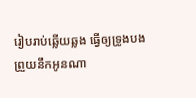រៀបរាប់ឆ្លើយឆ្លង ធ្វើឲ្យទ្រូងបង
ព្រួយនឹកអូនណា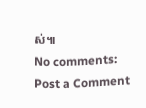ស់៕
No comments:
Post a Comment